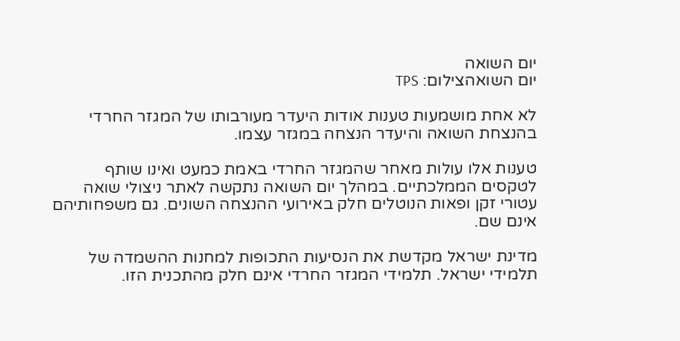יום השואה
יום השואהצילום: TPS

לא אחת מושמעות טענות אודות היעדר מעורבותו של המגזר החרדי בהנצחת השואה והיעדר הנצחה במגזר עצמו.

טענות אלו עולות מאחר שהמגזר החרדי באמת כמעט ואינו שותף לטקסים הממלכתיים. במהלך יום השואה נתקשה לאתר ניצולי שואה עטורי זקן ופאות הנוטלים חלק באירועי ההנצחה השונים. גם משפחותיהם אינם שם.

מדינת ישראל מקדשת את הנסיעות התכופות למחנות ההשמדה של תלמידי ישראל. תלמידי המגזר החרדי אינם חלק מהתכנית הזו.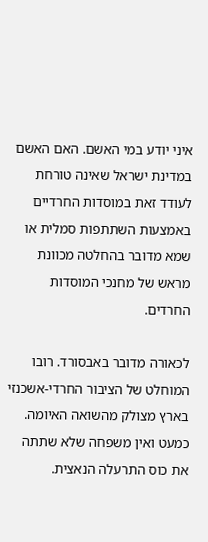איני יודע במי האשם. האם האשם במדינת ישראל שאינה טורחת לעודד זאת במוסדות החרדיים באמצעות השתתפות סמלית או שמא מדובר בהחלטה מכוונת מראש של מחנכי המוסדות החרדים.

לכאורה מדובר באבסורד. רובו המוחלט של הציבור החרדי-אשכנזי בארץ מצולק מהשואה האיומה. כמעט ואין משפחה שלא שתתה את כוס התרעלה הנאצית.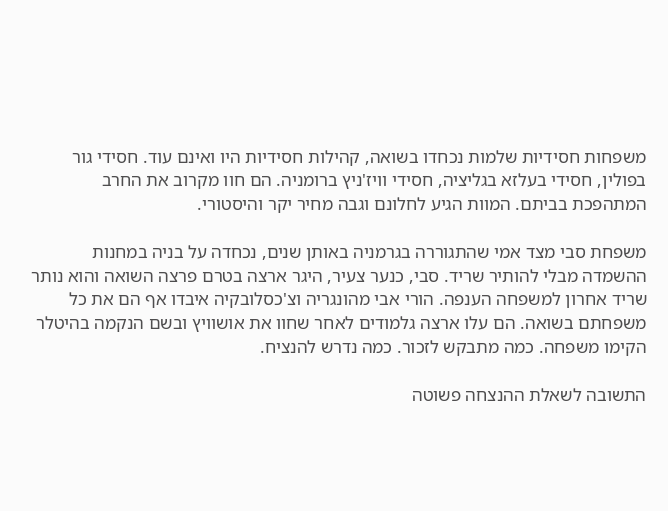משפחות חסידיות שלמות נכחדו בשואה, קהילות חסידיות היו ואינם עוד. חסידי גור בפולין, חסידי בעלזא בגליציה, חסידי וויז'ניץ ברומניה. הם חוו מקרוב את החרב המתהפכת בביתם. המוות הגיע לחלונם וגבה מחיר יקר והיסטורי.

משפחת סבי מצד אמי שהתגוררה בגרמניה באותן שנים, נכחדה על בניה במחנות ההשמדה מבלי להותיר שריד. סבי, כנער צעיר, היגר ארצה בטרם פרצה השואה והוא נותר שריד אחרון למשפחה הענפה. הורי אבי מהונגריה וצ'כסלובקיה איבדו אף הם את כל משפחתם בשואה. הם עלו ארצה גלמודים לאחר שחוו את אושוויץ ובשם הנקמה בהיטלר הקימו משפחה. כמה מתבקש לזכור. כמה נדרש להנציח.

התשובה לשאלת ההנצחה פשוטה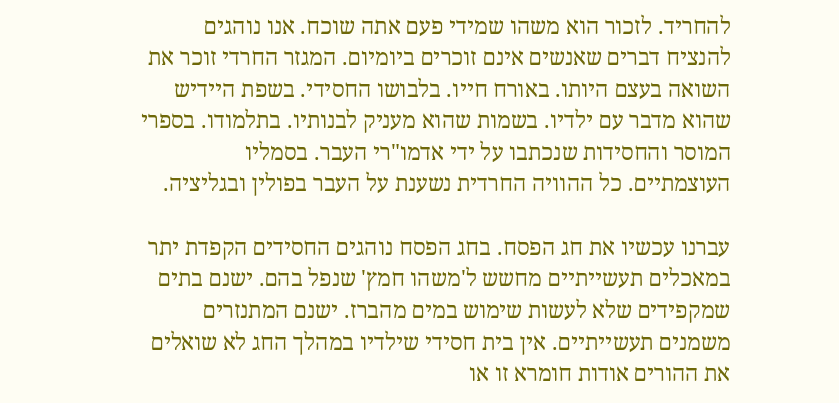להחריד. לזכור הוא משהו שמידי פעם אתה שוכח. אנו נוהגים להנציח דברים שאנשים אינם זוכרים ביומיום. המגזר החרדי זוכר את השואה בעצם היותו. באורח חייו. בלבושו החסידי. בשפת היידיש שהוא מדבר עם ילדיו. בשמות שהוא מעניק לבנותיו. בתלמודו. בספרי המוסר והחסידות שנכתבו על ידי אדמו"רי העבר. בסמליו העוצמתיים. כל ההוויה החרדית נשענת על העבר בפולין ובגליציה.

עברנו עכשיו את חג הפסח. בחג הפסח נוהגים החסידים הקפדת יתר במאכלים תעשייתיים מחשש ל'משהו חמץ' שנפל בהם. ישנם בתים שמקפידים שלא לעשות שימוש במים מהברז. ישנם המתנזרים משמנים תעשייתיים. אין בית חסידי שילדיו במהלך החג לא שואלים את ההורים אודות חומרא זו או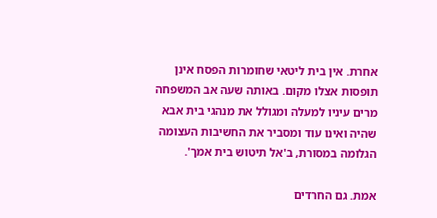אחרת. אין בית ליטאי שחומרות הפסח אינן תופסות אצלו מקום. באותה שעה אב המשפחה מרים עיניו למעלה ומגולל את מנהגי בית אבא שהיה ואינו עוד ומסביר את החשיבות העצומה הגלומה במסורת, ב'אל תיטוש בית אמך'.

אמת. גם החרדים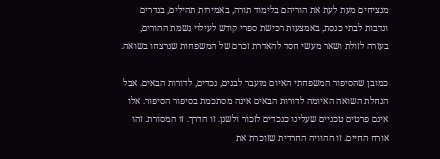מנציחים מעת לעת את הוריהם בלימוד תורה, באמירות תהילים, בנדרים ונדבות לבתי כנסת, באמצעות רכישת ספרי קודש לעילוי נשמת ההורים, בעזרה לזולת ושאר מעשי חסד להאדרת זכרם של המשפחות שנרצחו בשואה.

כמובן שהסיפור המשפחתי האיום מועבר לבנים, נכדים, לדורות הבאים. אבל הנחלת השואה האיומה לדורות הבאים אינה מסתכמת בסיפור הסיפור. אלו אינם פרטים טכניים שעלינו כנכדים לזכור ולשנן. זו הדרך. זו המסורת. זהו אורח החיים. זו ההוויה החרדית שזוכרת את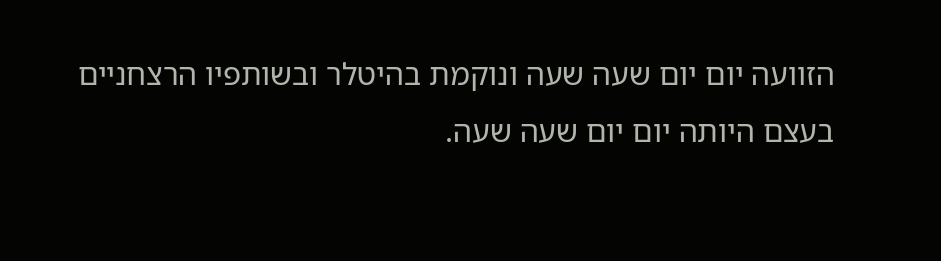הזוועה יום יום שעה שעה ונוקמת בהיטלר ובשותפיו הרצחניים בעצם היותה יום יום שעה שעה.